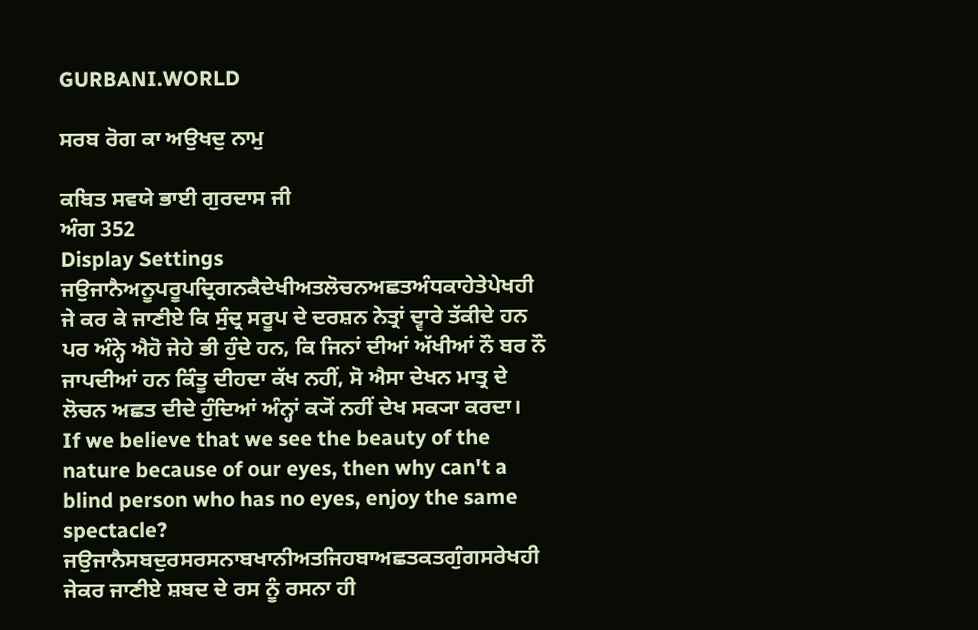GURBANI.WORLD

ਸਰਬ ਰੋਗ ਕਾ ਅਉਖਦੁ ਨਾਮੁ

ਕਬਿਤ ਸਵਯੇ ਭਾਈ ਗੁਰਦਾਸ ਜੀ
ਅੰਗ 352
Display Settings
ਜਉਜਾਨੈਅਨੂਪਰੂਪਦ੍ਰਿਗਨਕੈਦੇਖੀਅਤਲੋਚਨਅਛਤਅੰਧਕਾਹੇਤੇਪੇਖਹੀ
ਜੇ ਕਰ ਕੇ ਜਾਣੀਏ ਕਿ ਸੁੰਦ੍ਰ ਸਰੂਪ ਦੇ ਦਰਸ਼ਨ ਨੇਤ੍ਰਾਂ ਦ੍ਵਾਰੇ ਤੱਕੀਦੇ ਹਨ ਪਰ ਅੰਨ੍ਹੇ ਐਹੋ ਜੇਹੇ ਭੀ ਹੁੰਦੇ ਹਨ, ਕਿ ਜਿਨਾਂ ਦੀਆਂ ਅੱਖੀਆਂ ਨੌ ਬਰ ਨੌ ਜਾਪਦੀਆਂ ਹਨ ਕਿੰਤੂ ਦੀਹਦਾ ਕੱਖ ਨਹੀਂ, ਸੋ ਐਸਾ ਦੇਖਨ ਮਾਤ੍ਰ ਦੇ ਲੋਚਨ ਅਛਤ ਦੀਦੇ ਹੁੰਦਿਆਂ ਅੰਨ੍ਹਾਂ ਕ੍ਯੋਂ ਨਹੀਂ ਦੇਖ ਸਕ੍ਯਾ ਕਰਦਾ।
If we believe that we see the beauty of the nature because of our eyes, then why can't a blind person who has no eyes, enjoy the same spectacle?
ਜਉਜਾਨੈਸਬਦੁਰਸਰਸਨਾਬਖਾਨੀਅਤਜਿਹਬਾਅਛਤਕਤਗੁੰਗਸਰੇਖਹੀ
ਜੇਕਰ ਜਾਣੀਏ ਸ਼ਬਦ ਦੇ ਰਸ ਨੂੰ ਰਸਨਾ ਹੀ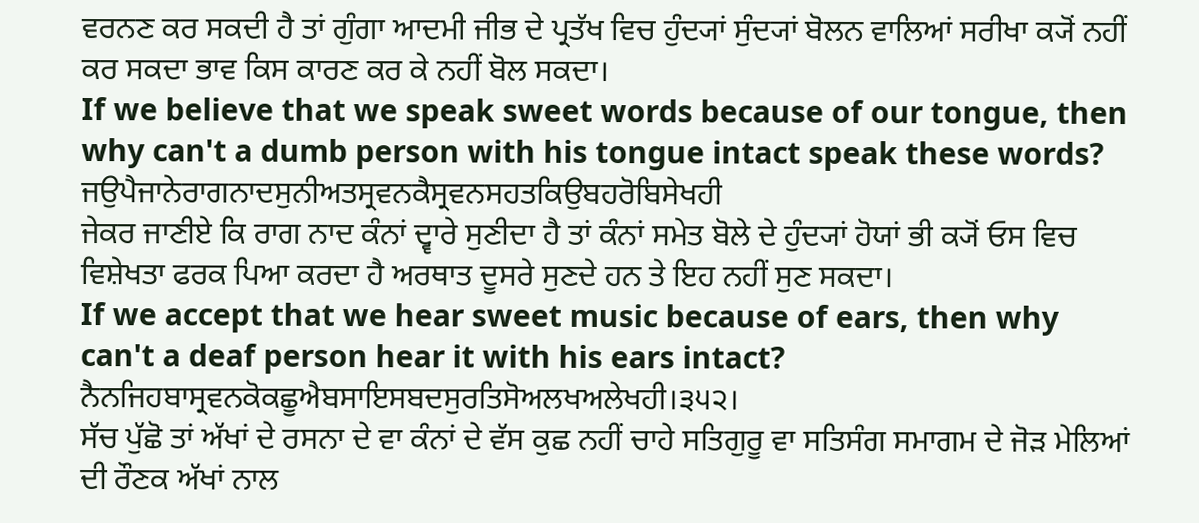ਵਰਨਣ ਕਰ ਸਕਦੀ ਹੈ ਤਾਂ ਗੁੰਗਾ ਆਦਮੀ ਜੀਭ ਦੇ ਪ੍ਰਤੱਖ ਵਿਚ ਹੁੰਦ੍ਯਾਂ ਸੁੰਦ੍ਯਾਂ ਬੋਲਨ ਵਾਲਿਆਂ ਸਰੀਖਾ ਕ੍ਯੋਂ ਨਹੀਂ ਕਰ ਸਕਦਾ ਭਾਵ ਕਿਸ ਕਾਰਣ ਕਰ ਕੇ ਨਹੀਂ ਬੋਲ ਸਕਦਾ।
If we believe that we speak sweet words because of our tongue, then why can't a dumb person with his tongue intact speak these words?
ਜਉਪੈਜਾਨੇਰਾਗਨਾਦਸੁਨੀਅਤਸ੍ਰਵਨਕੈਸ੍ਰਵਨਸਹਤਕਿਉਬਹਰੋਬਿਸੇਖਹੀ
ਜੇਕਰ ਜਾਣੀਏ ਕਿ ਰਾਗ ਨਾਦ ਕੰਨਾਂ ਦ੍ਵਾਰੇ ਸੁਣੀਦਾ ਹੈ ਤਾਂ ਕੰਨਾਂ ਸਮੇਤ ਬੋਲੇ ਦੇ ਹੁੰਦ੍ਯਾਂ ਹੋਯਾਂ ਭੀ ਕ੍ਯੋਂ ਓਸ ਵਿਚ ਵਿਸ਼ੇਖਤਾ ਫਰਕ ਪਿਆ ਕਰਦਾ ਹੈ ਅਰਥਾਤ ਦੂਸਰੇ ਸੁਣਦੇ ਹਨ ਤੇ ਇਹ ਨਹੀਂ ਸੁਣ ਸਕਦਾ।
If we accept that we hear sweet music because of ears, then why can't a deaf person hear it with his ears intact?
ਨੈਨਜਿਹਬਾਸ੍ਰਵਨਕੋਕਛੂਐਬਸਾਇਸਬਦਸੁਰਤਿਸੋਅਲਖਅਲੇਖਹੀ।੩੫੨।
ਸੱਚ ਪੁੱਛੋ ਤਾਂ ਅੱਖਾਂ ਦੇ ਰਸਨਾ ਦੇ ਵਾ ਕੰਨਾਂ ਦੇ ਵੱਸ ਕੁਛ ਨਹੀਂ ਚਾਹੇ ਸਤਿਗੁਰੂ ਵਾ ਸਤਿਸੰਗ ਸਮਾਗਮ ਦੇ ਜੋੜ ਮੇਲਿਆਂ ਦੀ ਰੌਣਕ ਅੱਖਾਂ ਨਾਲ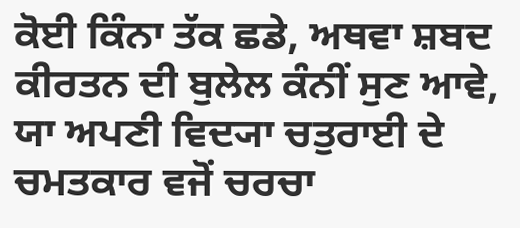ਕੋਈ ਕਿੰਨਾ ਤੱਕ ਛਡੇ, ਅਥਵਾ ਸ਼ਬਦ ਕੀਰਤਨ ਦੀ ਬੁਲੇਲ ਕੰਨੀਂ ਸੁਣ ਆਵੇ, ਯਾ ਅਪਣੀ ਵਿਦ੍ਯਾ ਚਤੁਰਾਈ ਦੇ ਚਮਤਕਾਰ ਵਜੋਂ ਚਰਚਾ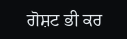ਗੋਸ਼ਟ ਭੀ ਕਰ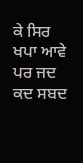ਕੇ ਸਿਰ ਖਪਾ ਆਵੇ ਪਰ ਜਦ ਕਦ ਸਬਦ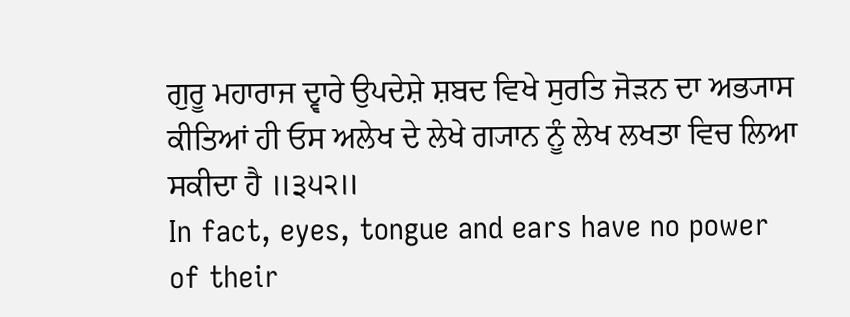ਗੁਰੂ ਮਹਾਰਾਜ ਦ੍ਵਾਰੇ ਉਪਦੇਸ਼ੇ ਸ਼ਬਦ ਵਿਖੇ ਸੁਰਤਿ ਜੋੜਨ ਦਾ ਅਭ੍ਯਾਸ ਕੀਤਿਆਂ ਹੀ ਓਸ ਅਲੇਖ ਦੇ ਲੇਖੇ ਗ੍ਯਾਨ ਨੂੰ ਲੇਖ ਲਖਤਾ ਵਿਚ ਲਿਆ ਸਕੀਦਾ ਹੈ ॥੩੫੨॥
In fact, eyes, tongue and ears have no power of their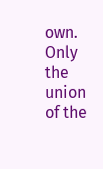own. Only the union of the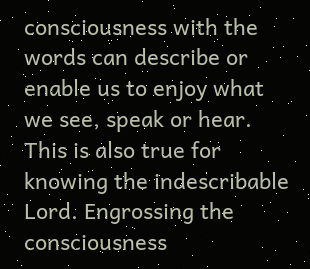consciousness with the words can describe or enable us to enjoy what we see, speak or hear. This is also true for knowing the indescribable Lord. Engrossing the consciousness